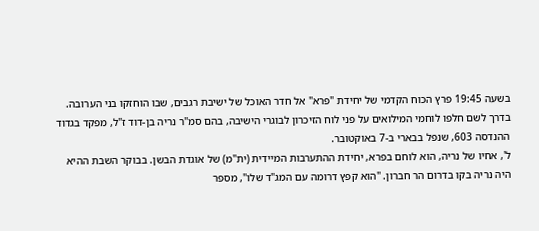בשעה 19:45 פרץ הכוח הקדמי של יחידת "פרא" אל חדר האוכל של ישיבת רגבים, שבו הוחזקו בני הערובה. בדרך לשם חלפו לוחמי המילואים על פני לוח הזיכרון לבוגרי הישיבה, בהם סמ"ר נריה בן-דוד ז"ל, מפקד בגדוד ההנדסה 603, שנפל בבארי ב-7 באוקטובר.
ל', אחיו של נריה, הוא לוחם בפרא, יחידת ההתערבות המיידית (ית"מ) של אוגדת הבשן. בבוקר השבת ההיא היה נריה בקו בדרום הר חברון. "הוא קפץ דרומה עם המג"ד שלו", מספר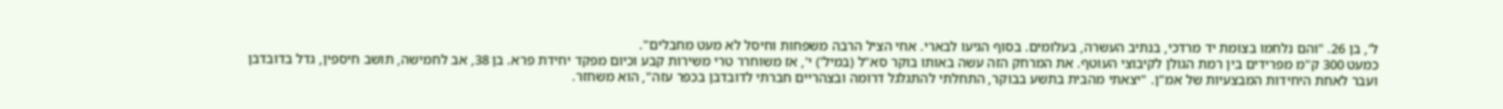ל', בן 26. "והם נלחמו בצומת יד מרדכי, בנתיב העשרה, בעלומים. בסוף הגיעו לבארי. אחי הציל הרבה משפחות וחיסל לא מעט מחבלים".
כמעט 300 ק"מ מפרידים בין רמת הגולן לקיבוצי העוטף. את המרחק הזה עשה באותו בוקר סא"ל (במיל') י', אז משוחרר טרי משירות קבע וכיום מפקד יחידת פרא. בן 38, אב לחמישה, תושב חיספין, גדל בדובדבן ועבר לאחת היחידות המבצעיות של אמ"ן. "יצאתי מהבית בתשע בבוקר, התחלתי להתגלגל דרומה ובצהריים חברתי לדובדבן בכפר עזה", הוא משחזר.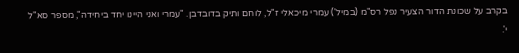בקרב על שכונת הדור הצעיר נפל רס"מ (במיל') עמרי מיכאלי ז"ל, לוחם ותיק בדובדבן. "עמרי ואני היינו יחד ביחידה", מספר סא"ל י'.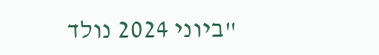"ביוני 2024 נולד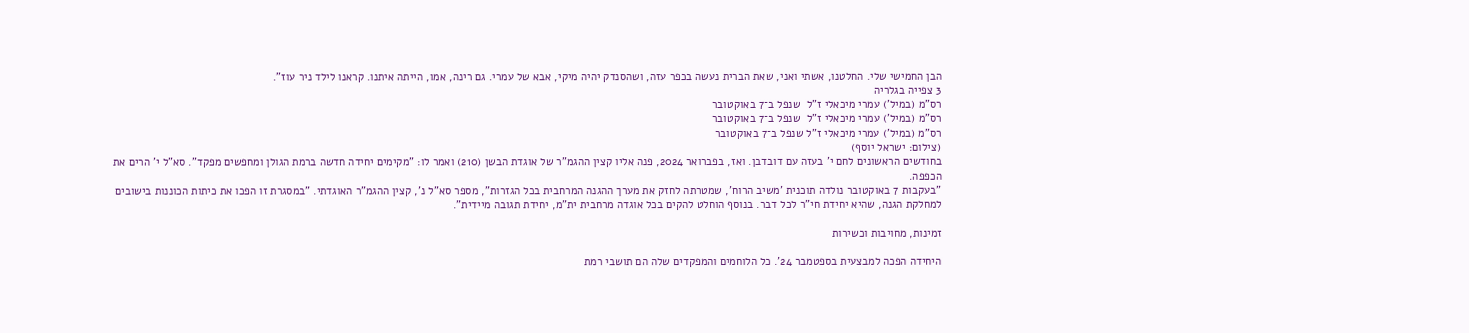הבן החמישי שלי. החלטנו, אשתי ואני, שאת הברית נעשה בכפר עזה, ושהסנדק יהיה מיקי, אבא של עמרי. גם רינה, אמו, הייתה איתנו. קראנו לילד ניר עוז".
3 צפייה בגלריה
רס"מ (במיל') עמרי מיכאלי ז"ל  שנפל ב־7 באוקטובר
רס"מ (במיל') עמרי מיכאלי ז"ל  שנפל ב־7 באוקטובר
רס"מ (במיל') עמרי מיכאלי ז"ל שנפל ב־7 באוקטובר
(צילום: ישראל יוסף)
בחודשים הראשונים לחם י' בעזה עם דובדבן. ואז, בפברואר 2024, פנה אליו קצין ההגמ"ר של אוגדת הבשן (210) ואמר לו: "מקימים יחידה חדשה ברמת הגולן ומחפשים מפקד". סא"ל י' הרים את הכפפה.
"בעקבות 7 באוקטובר נולדה תוכנית 'משיב הרוח', שמטרתה לחזק את מערך ההגנה המרחבית בכל הגזרות", מספר סא"ל נ', קצין ההגמ"ר האוגדתי. "במסגרת זו הפכו את כיתות הכוננות בישובים למחלקת הגנה, שהיא יחידת חי"ר לכל דבר. בנוסף הוחלט להקים בכל אוגדה מרחבית ית"מ, יחידת תגובה מיידית".

זמינות, מחויבות וכשירות

היחידה הפכה למבצעית בספטמבר 24'. כל הלוחמים והמפקדים שלה הם תושבי רמת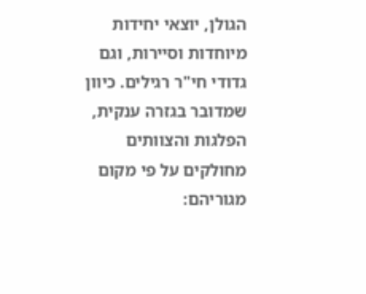הגולן, יוצאי יחידות מיוחדות וסיירות, וגם גדודי חי"ר רגילים. כיוון שמדובר בגזרה ענקית, הפלגות והצוותים מחולקים על פי מקום מגוריהם: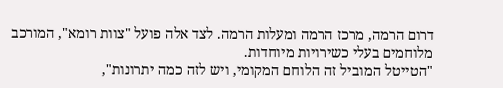דרום הרמה, מרכז הרמה ומעלות הרמה. לצד אלה פועל "צוות רומא", המורכב מלוחמים בעלי כשירויות מיוחדות.
"הטייטל המוביל זה הלוחם המקומי, ויש לזה כמה יתרונות",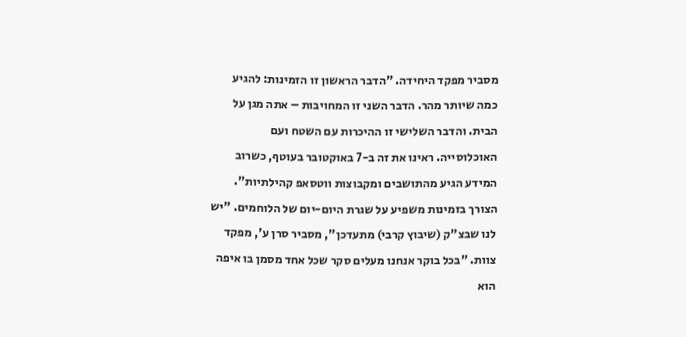מסביר מפקד היחידה. "הדבר הראשון זו הזמינות: להגיע כמה שיותר מהר. הדבר השני זו המחויבות – אתה מגן על הבית. והדבר השלישי זו ההיכרות עם השטח ועם האוכלוסייה. ראינו את זה ב-7 באוקטובר בעוטף, כשרוב המידע הגיע מהתושבים ומקבוצות ווטסאפ קהילתיות".
הצורך בזמינות משפיע על שגרת היום-יום של הלוחמים. "יש לנו שבצ"ק (שיבוץ קרבי) מתעדכן", מסביר סרן ע', מפקד צוות. "בכל בוקר אנחנו מעלים סקר שכל אחד מסמן בו איפה הוא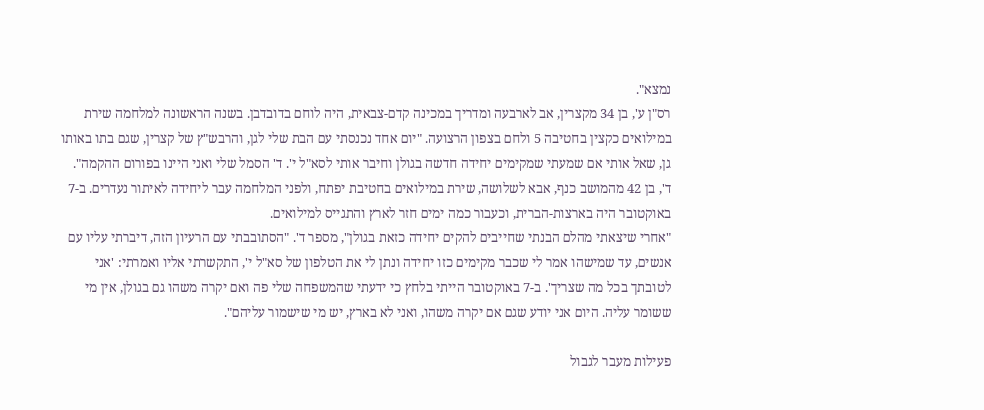נמצא".
רס"ן ע', בן 34 מקצרין, אב לארבעה ומדריך במכינה קדם-צבאית, היה לוחם בדובדבן. בשנה הראשונה למלחמה שירת במילואים כקצין בחטיבה 5 ולחם בצפון הרצועה. "יום אחד נכנסתי עם הבת שלי לגן, והרבש"ץ של קצרין, שגם בתו באותו גן, שאל אותי אם שמעתי שמקימים יחידה חדשה בגולן וחיבר אותי לסא"ל י'. ד' הסמל שלי ואני היינו בפורום ההקמה".
ד', בן 42 מהמושב כנף, אבא לשלושה, שירת במילואים בחטיבת יפתח, ולפני המלחמה עבר ליחידה לאיתור נעדרים. ב-7 באוקטובר היה בארצות-הברית, וכעבור כמה ימים חזר לארץ והתגייס למילואים.
"אחרי שיצאתי מהלם הבנתי שחייבים להקים יחידה כזאת בגולן", מספר ד'. "הסתובבתי עם הרעיון הזה, דיברתי עליו עם אנשים, עד שמישהו אמר לי שכבר מקימים כזו יחידה ונתן לי את הטלפון של סא"ל י', התקשרתי אליו ואמרתי: 'אני לטובתך בכל מה שצריך'. ב-7 באוקטובר הייתי בלחץ כי ידעתי שהמשפחה שלי פה ואם יקרה משהו גם בגולן, אין מי ששומר עליה. היום אני יודע שגם אם יקרה משהו, ואני לא בארץ, יש מי שישמור עליהם".

פעילות מעבר לגבול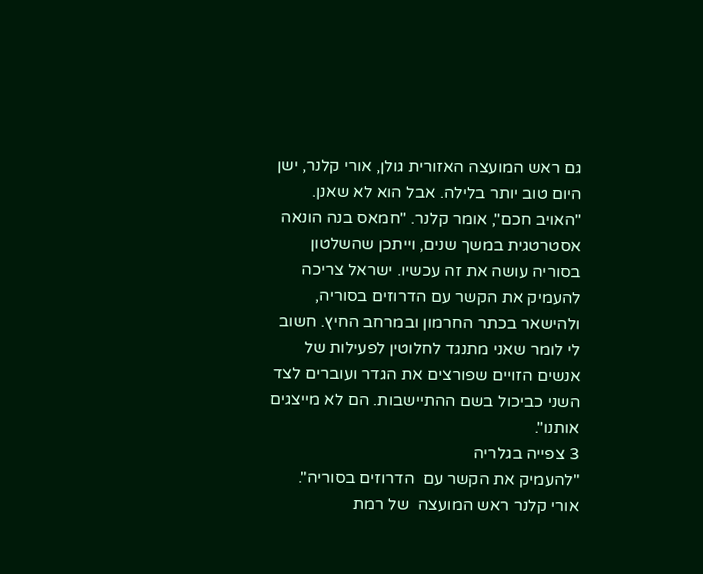גם ראש המועצה האזורית גולן, אורי קלנר, ישן היום טוב יותר בלילה. אבל הוא לא שאנן. "האויב חכם", אומר קלנר. "חמאס בנה הונאה אסטרטגית במשך שנים, וייתכן שהשלטון בסוריה עושה את זה עכשיו. ישראל צריכה להעמיק את הקשר עם הדרוזים בסוריה, ולהישאר בכתר החרמון ובמרחב החיץ. חשוב לי לומר שאני מתנגד לחלוטין לפעילות של אנשים הזויים שפורצים את הגדר ועוברים לצד השני כביכול בשם ההתיישבות. הם לא מייצגים אותנו".
3 צפייה בגלריה
"להעמיק את הקשר עם  הדרוזים בסוריה". אורי קלנר ראש המועצה  של רמת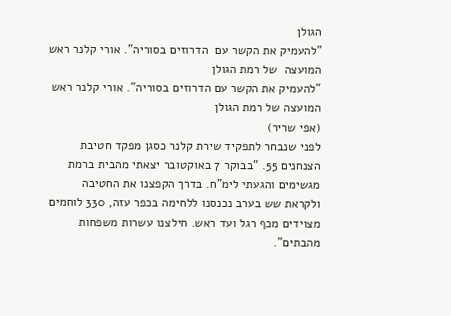הגולן
"להעמיק את הקשר עם  הדרוזים בסוריה". אורי קלנר ראש המועצה  של רמת הגולן
"להעמיק את הקשר עם הדרוזים בסוריה". אורי קלנר ראש המועצה של רמת הגולן
(אפי שריר)
לפני שנבחר לתפקיד שירת קלנר כסגן מפקד חטיבת הצנחנים 55. "בבוקר 7 באוקטובר יצאתי מהבית ברמת מגשימים והגעתי לימ"ח. בדרך הקפצנו את החטיבה ולקראת שש בערב נכנסנו ללחימה בכפר עזה, 330 לוחמים מצוידים מכף רגל ועד ראש. חילצנו עשרות משפחות מהבתים".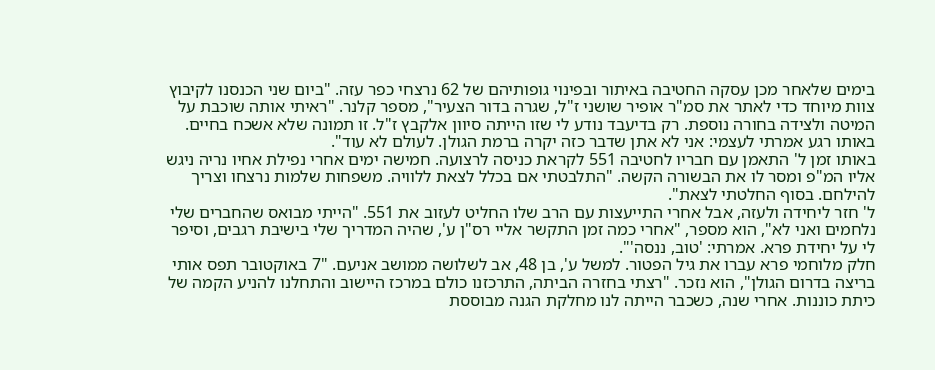בימים שלאחר מכן עסקה החטיבה באיתור ובפינוי גופותיהם של 62 נרצחי כפר עזה. "ביום שני הכנסנו לקיבוץ צוות מיוחד כדי לאתר את סמ"ר אופיר שושני ז"ל, שגרה בדור הצעיר", מספר קלנר. "ראיתי אותה שוכבת על המיטה ולצידה בחורה נוספת. רק בדיעבד נודע לי שזו הייתה סיוון אלקבץ ז"ל. זו תמונה שלא אשכח בחיים. באותו רגע אמרתי לעצמי: אני לא אתן שדבר כזה יקרה ברמת הגולן. לעולם לא עוד".
באותו זמן ל' התאמן עם חבריו לחטיבה 551 לקראת כניסה לרצועה. חמישה ימים אחרי נפילת אחיו נריה ניגש אליו המ"פ ומסר לו את הבשורה הקשה. "התלבטתי אם בכלל לצאת ללוויה. משפחות שלמות נרצחו וצריך להילחם. בסוף החלטתי לצאת".
ל' חזר ליחידה ולעזה, אבל אחרי התייעצות עם הרב שלו החליט לעזוב את 551. "הייתי מבואס שהחברים שלי נלחמים ואני לא", הוא מספר, "אחרי כמה זמן התקשר אליי רס"ן ע', שהיה המדריך שלי בישיבת רגבים, וסיפר לי על יחידת פרא. אמרתי: 'טוב, ננסה'".
חלק מלוחמי פרא עברו את גיל הפטור. למשל ע', בן 48, אב לשלושה ממושב אניעם. "7 באוקטובר תפס אותי בריצה בדרום הגולן", הוא נזכר. "רצתי בחזרה הביתה, התרכזנו כולם במרכז היישוב והתחלנו להניע הקמה של כיתת כוננות. אחרי שנה, כשכבר הייתה לנו מחלקת הגנה מבוססת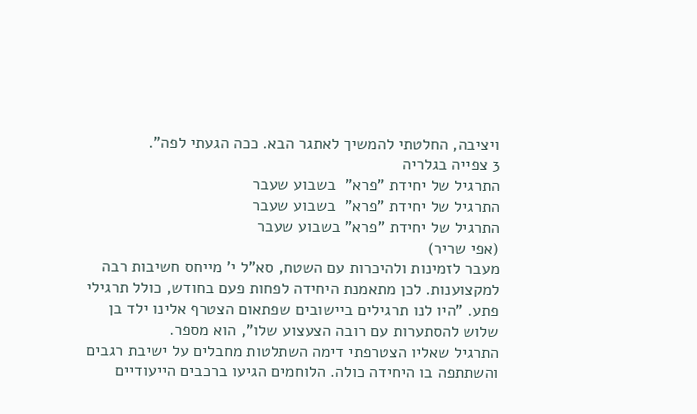ויציבה, החלטתי להמשיך לאתגר הבא. ככה הגעתי לפה".
3 צפייה בגלריה
התרגיל של יחידת "פרא"  בשבוע שעבר
התרגיל של יחידת "פרא"  בשבוע שעבר
התרגיל של יחידת "פרא" בשבוע שעבר
(אפי שריר)
מעבר לזמינות ולהיכרות עם השטח, סא"ל י' מייחס חשיבות רבה למקצוענות. לכן מתאמנת היחידה לפחות פעם בחודש, כולל תרגילי פתע. "היו לנו תרגילים ביישובים שפתאום הצטרף אלינו ילד בן שלוש להסתערות עם רובה הצעצוע שלו", הוא מספר.
התרגיל שאליו הצטרפתי דימה השתלטות מחבלים על ישיבת רגבים והשתתפה בו היחידה כולה. הלוחמים הגיעו ברכבים הייעודיים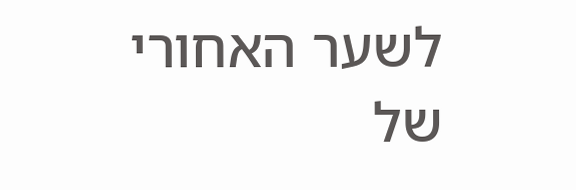לשער האחורי של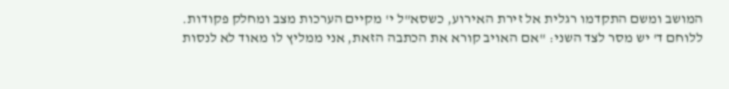המושב ומשם התקדמו רגלית אל זירת האירוע, כשסא"ל י' מקיים הערכות מצב ומחלק פקודות.
ללוחם ד' יש מסר לצד השני: "אם האויב קורא את הכתבה הזאת, אני ממליץ לו מאוד לא לנסות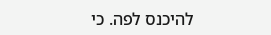להיכנס לפה. כי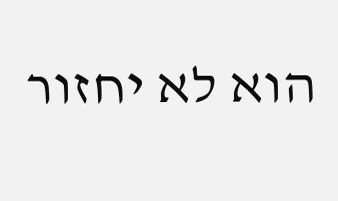הוא לא יחזור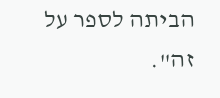הביתה לספר על זה".